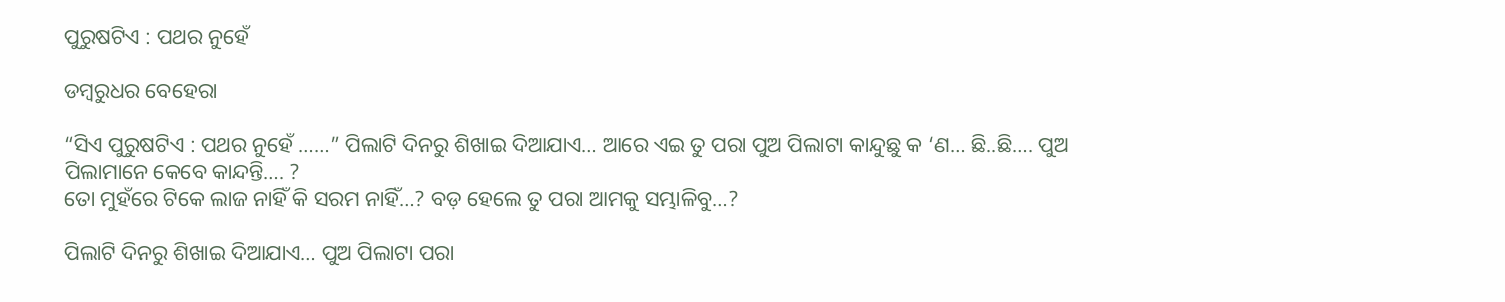ପୁରୁଷଟିଏ : ପଥର ନୁହେଁ

ଡମ୍ବରୁଧର ବେହେରା

“ସିଏ ପୁରୁଷଟିଏ : ପଥର ନୁହେଁ ……” ପିଲାଟି ଦିନରୁ ଶିଖାଇ ଦିଆଯାଏ… ଆରେ ଏଇ ତୁ ପରା ପୁଅ ପିଲାଟା କାନ୍ଦୁଛୁ କ ‘ଣ… ଛି..ଛି…. ପୁଅ ପିଲାମାନେ କେବେ କାନ୍ଦନ୍ତି…. ?
ତୋ ମୁହଁରେ ଟିକେ ଲାଜ ନାହିଁ କି ସରମ ନାହିଁ…? ବଡ଼ ହେଲେ ତୁ ପରା ଆମକୁ ସମ୍ଭାଳିବୁ…?

ପିଲାଟି ଦିନରୁ ଶିଖାଇ ଦିଆଯାଏ… ପୁଅ ପିଲାଟା ପରା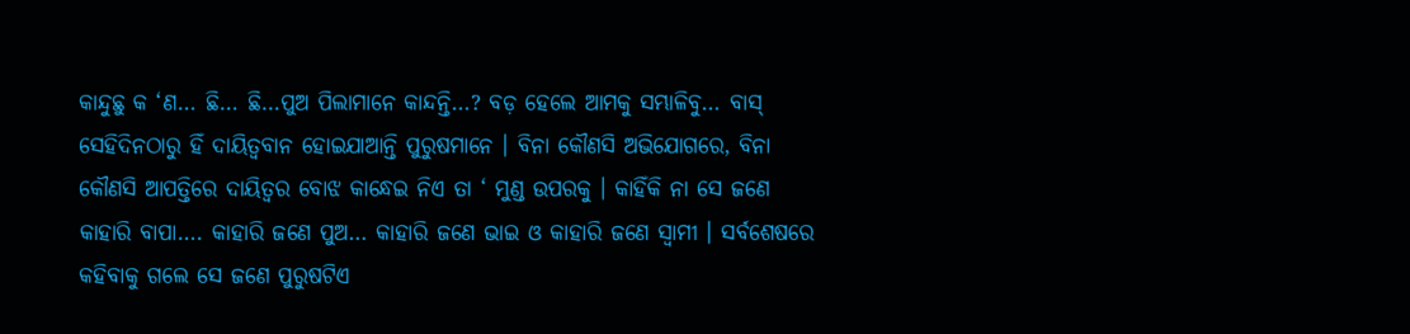କାନ୍ଦୁଛୁ କ ‘ଣ… ଛି… ଛି…ପୁଅ ପିଲାମାନେ କାନ୍ଦନ୍ତି…? ବଡ଼ ହେଲେ ଆମକୁ ସମ୍ଭାଳିବୁ… ବାସ୍‌ ସେହିଦିନଠାରୁ ହିଁ ଦାୟିତ୍ୱବାନ ହୋଇଯାଆନ୍ତି ପୁରୁଷମାନେ । ବିନା କୌଣସି ଅଭିଯୋଗରେ, ବିନା କୌଣସି ଆପତ୍ତିରେ ଦାୟିତ୍ୱର ବୋଝ କାନ୍ଧେଇ ନିଏ ତା ‘ ମୁଣ୍ଡ ଉପରକୁ । କାହିଁକି ନା ସେ ଜଣେ କାହାରି ବାପା…. କାହାରି ଜଣେ ପୁଅ… କାହାରି ଜଣେ ଭାଇ ଓ କାହାରି ଜଣେ ସ୍ୱାମୀ । ସର୍ବଶେଷରେ କହିବାକୁ ଗଲେ ସେ ଜଣେ ପୁରୁଷଟିଏ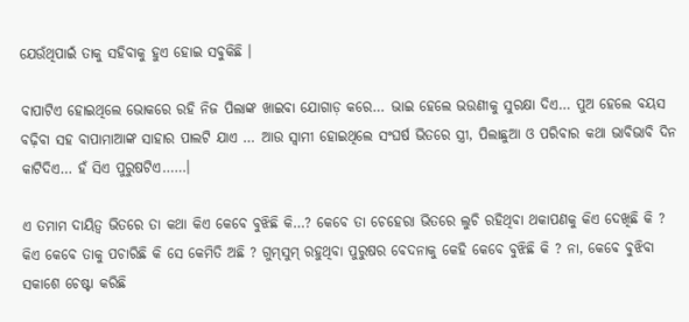ଯେଉଁଥିପାଇଁ ତାକୁ ସହିବାକୁ ହୁଏ ହୋଇ ସବୁକିଛି ।

ବାପାଟିଏ ହୋଇଥିଲେ ଭୋକରେ ରହି ନିଜ ପିଲାଙ୍କ ଖାଇବା ଯୋଗାଡ଼ କରେ… ଭାଇ ହେଲେ ଭଉଣୀକୁ ସୁରକ୍ଷା ଦିଏ… ପୁଅ ହେଲେ ବୟସ ବଢ଼ିବା ସହ ବାପାମାଆଙ୍କ ସାହାର ପାଲଟି ଯାଏ … ଆଉ ସ୍ୱାମୀ ହୋଇଥିଲେ ସଂଘର୍ଷ ଭିତରେ ସ୍ତ୍ରୀ, ପିଲାଛୁଆ ଓ ପରିବାର କଥା ଭାବିଭାବି ଦିନ କାଟିଦିଏ… ହଁ ସିଏ ପୁରୁଷଟିଏ……।

ଏ ତମାମ ଦାୟିତ୍ୱ ଭିତରେ ତା କଥା କିଏ କେବେ ବୁଝିଛି କି…? କେବେ ତା ଚେହେରା ଭିତରେ ଲୁଚି ରହିଥିବା ଥକାପଣକୁ କିଏ ଦେଖିଛି କି ? କିଏ କେବେ ତାକୁ ପଚାରିଛି କି ସେ କେମିତି ଅଛି ? ଗୁମ୍‌ସୁମ୍ ରହୁଥିବା ପୁରୁଷର ବେଦନାକୁ କେହି କେବେ ବୁଝିଛି କି ? ନା, କେବେ ବୁଝିବା ସକାଶେ ଚେଷ୍ଟା କରିଛି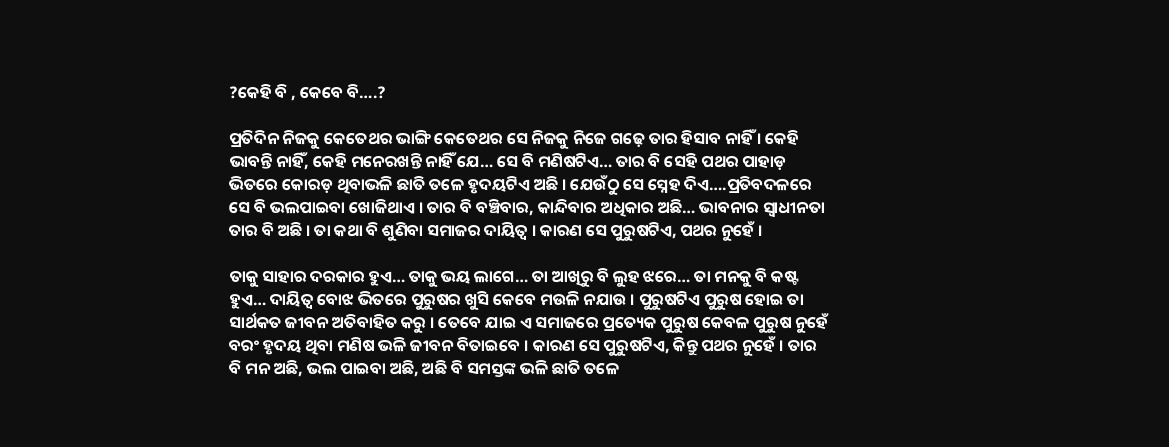?କେହି ବି , କେବେ ବି….?

ପ୍ରତିଦିନ ନିଜକୁ କେତେଥର ଭାଙ୍ଗି କେତେଥର ସେ ନିଜକୁ ନିଜେ ଗଢ଼େ ତାର ହିସାବ ନାହିଁ । କେହି ଭାବନ୍ତି ନାହିଁ, କେହି ମନେରଖନ୍ତି ନାହିଁ ଯେ… ସେ ବି ମଣିଷଟିଏ… ତାର ବି ସେହି ପଥର ପାହାଡ଼ ଭିତରେ କୋରଡ଼ ଥିବାଭଳି ଛାତି ତଳେ ହୃଦୟଟିଏ ଅଛି । ଯେଉଁଠୁ ସେ ସ୍ନେହ ଦିଏ….ପ୍ରତିବଦଳରେ ସେ ବି ଭଲପାଇବା ଖୋଜିଥାଏ । ତାର ବି ବଞ୍ଚିବାର, କାନ୍ଦିବାର ଅଧିକାର ଅଛି… ଭାବନାର ସ୍ୱାଧୀନତା ତାର ବି ଅଛି । ତା କଥା ବି ଶୁଣିବା ସମାଜର ଦାୟିତ୍ୱ । କାରଣ ସେ ପୁରୁଷଟିଏ, ପଥର ନୁହେଁ ।

ତାକୁ ସାହାର ଦରକାର ହୁଏ… ତାକୁ ଭୟ ଲାଗେ… ତା ଆଖିରୁ ବି ଲୁହ ଝରେ… ତା ମନକୁ ବି କଷ୍ଟ ହୁଏ… ଦାୟିତ୍ୱ ବୋଝ ଭିତରେ ପୁରୁଷର ଖୁସି କେବେ ମଉଳି ନଯାଉ । ପୁରୁଷଟିଏ ପୁରୁଷ ହୋଇ ତା ସାର୍ଥକତ ଜୀବନ ଅତିବାହିତ କରୁ । ତେବେ ଯାଇ ଏ ସମାଜରେ ପ୍ରତ୍ୟେକ ପୁରୁଷ କେବଳ ପୁରୁଷ ନୁହେଁ ବରଂ ହୃଦୟ ଥିବା ମଣିଷ ଭଳି ଜୀବନ ବିତାଇବେ । କାରଣ ସେ ପୁରୁଷଟିଏ, କିନ୍ତୁ ପଥର ନୁହେଁ । ତାର ବି ମନ ଅଛି, ଭଲ ପାଇବା ଅଛି, ଅଛି ବି ସମସ୍ତଙ୍କ ଭଳି ଛାତି ତଳେ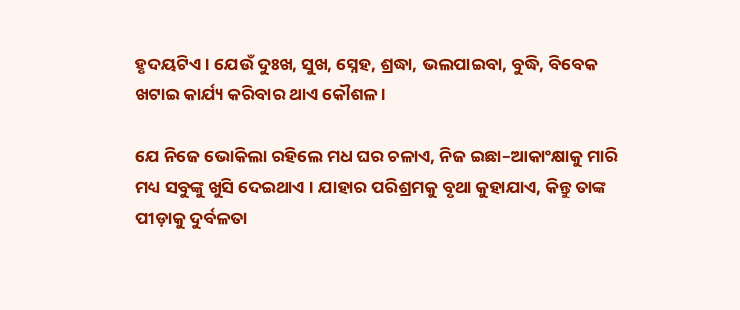ହୃଦୟଟିଏ । ଯେଉଁ ଦୁଃଖ, ସୁଖ, ସ୍ନେହ, ଶ୍ରଦ୍ଧା, ଭଲପାଇବା, ବୁଦ୍ଧି, ବିବେକ ଖଟାଇ କାର୍ଯ୍ୟ କରିବାର ଥାଏ କୌଶଳ ।

ଯେ ନିଜେ ଭୋକିଲା ରହିଲେ ମଧ ଘର ଚଳାଏ, ନିଜ ଇଛା–ଆକାଂକ୍ଷାକୁ ମାରି ମଧ୍ୟ ସବୁଙ୍କୁ ଖୁସି ଦେଇଥାଏ । ଯାହାର ପରିଶ୍ରମକୁ ବୃଥା କୁହାଯାଏ, କିନ୍ତୁ ତାଙ୍କ ପୀଡ଼ାକୁ ଦୁର୍ବଳତା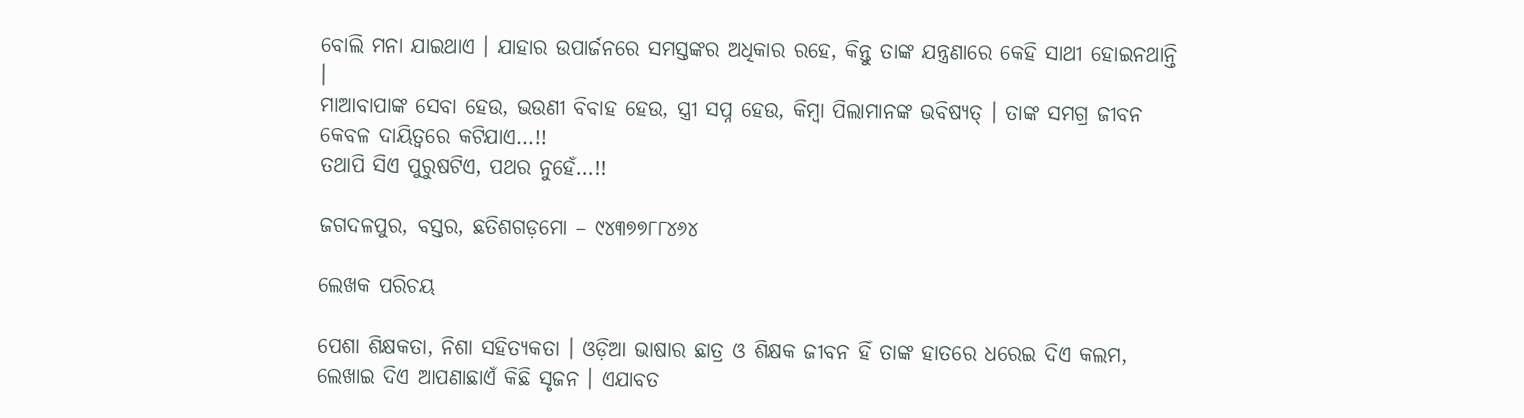ବୋଲି ମନା ଯାଇଥାଏ । ଯାହାର ଉପାର୍ଜନରେ ସମସ୍ତଙ୍କର ଅଧିକାର ରହେ, କିନ୍ତୁ ତାଙ୍କ ଯନ୍ତ୍ରଣାରେ କେହି ସାଥୀ ହୋଇନଥାନ୍ତି ।
ମାଆବାପାଙ୍କ ସେବା ହେଉ, ଭଉଣୀ ବିବାହ ହେଉ, ସ୍ତ୍ରୀ ସପ୍ନ ହେଉ, କିମ୍ବା ପିଲାମାନଙ୍କ ଭବିଷ୍ୟତ୍ । ତାଙ୍କ ସମଗ୍ର ଜୀବନ କେବଳ ଦାୟିତ୍ଵରେ କଟିଯାଏ…!!
ତଥାପି ସିଏ ପୁରୁଷଟିଏ, ପଥର ନୁହେଁ…!!

ଜଗଦଳପୁର, ବସ୍ତର, ଛତିଶଗଡ଼ମୋ – ୯୪୩୭୭୮୮୪୬୪

ଲେଖକ ପରିଚୟ

ପେଶା ଶିକ୍ଷକତା, ନିଶା ସହିତ୍ୟକତା । ଓଡ଼ିଆ ଭାଷାର ଛାତ୍ର ଓ ଶିକ୍ଷକ ଜୀବନ ହିଁ ତାଙ୍କ ହାତରେ ଧରେଇ ଦିଏ କଲମ, ଲେଖାଇ ଦିଏ ଆପଣାଛାଏଁ କିଛି ସୃଜନ । ଏଯାବତ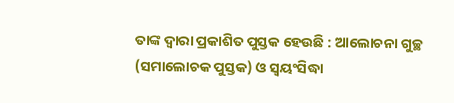ତାଙ୍କ ଦ୍ୱାରା ପ୍ରକାଶିତ ପୁସ୍ତକ ହେଉଛି : ଆଲୋଚନା ଗୁଚ୍ଛ (ସମାଲୋଚକ ପୁସ୍ତକ) ଓ ସ୍ଵୟଂସିଦ୍ଧା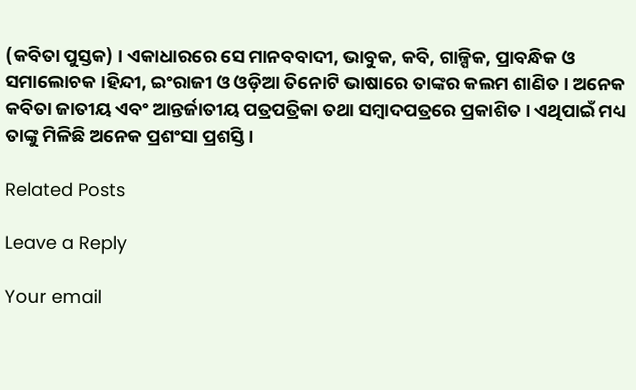(କବିତା ପୁସ୍ତକ) । ଏକାଧାରରେ ସେ ମାନବବାଦୀ, ଭାବୁକ, କବି, ଗାଳ୍ପିକ, ପ୍ରାବନ୍ଧିକ ଓ ସମାଲୋଚକ ।ହିନ୍ଦୀ, ଇଂରାଜୀ ଓ ଓଡ଼ିଆ ତିନୋଟି ଭାଷାରେ ତାଙ୍କର କଲମ ଶାଣିତ । ଅନେକ କବିତା ଜାତୀୟ ଏବଂ ଆନ୍ତର୍ଜାତୀୟ ପତ୍ରପତ୍ରିକା ତଥା ସମ୍ବାଦପତ୍ରରେ ପ୍ରକାଶିତ । ଏଥିପାଇଁ ମଧ୍ୟ ତାଙ୍କୁ ମିଳିଛି ଅନେକ ପ୍ରଶଂସା ପ୍ରଶସ୍ତି ।

Related Posts

Leave a Reply

Your email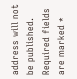address will not be published. Required fields are marked *